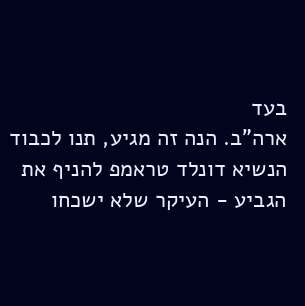בעד
ארה"ב. הנה זה מגיע, תנו לכבוד הנשיא דונלד טראמפ להניף את הגביע - העיקר שלא ישכחו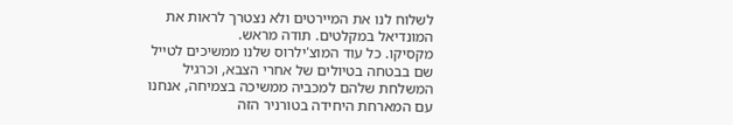לשלוח לנו את המיירטים ולא נצטרך לראות את המונדיאל במקלטים. תודה מראש.
מקסיקו. כל עוד המוצ'ילרוס שלנו ממשיכים לטייל שם בבטחה בטיולים של אחרי הצבא, וכרגיל המשלחת שלהם למכביה ממשיכה בצמיחה, אנחנו עם המארחת היחידה בטורניר הזה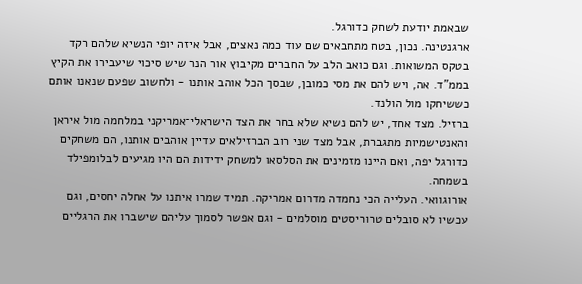שבאמת יודעת לשחק כדורגל.
ארגנטינה. נכון, בטח מתחבאים שם עוד כמה נאצים, אבל איזה יופי הנשיא שלהם רקד בטקס המשואות. וגם כואב הלב על החברים מקיבוץ אור הנר שיש סיכוי שיעבירו את הקיץ בממ"ד. אה, ויש להם את מסי כמובן, שבסך הכל אוהב אותנו - ולחשוב שפעם שנאנו אותם כששיחקו מול הולנד.
ברזיל. מצד אחד, יש להם נשיא שלא בחר את הצד הישראלי־אמריקני במלחמה מול איראן והאנטישמיות מתגברת, אבל מצד שני רוב הברזילאים עדיין אוהבים אותנו, הם משחקים כדורגל יפה, ואם היינו מזמינים את הסלסאו למשחק ידידות הם היו מגיעים לבלומפילד בשמחה.
אורוגוואי. העלייה הכי נחמדה מדרום אמריקה. תמיד שמרו איתנו על אחלה יחסים, וגם עכשיו לא סובלים טרוריסטים מוסלמים - וגם אפשר לסמוך עליהם שישברו את הרגליים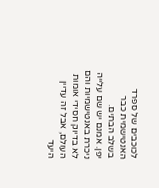לכוכבים של ספרד האנטישמית כבר בשלב הבתים.
יפן. אמנם יש שם עלייה ניכרת באנטישמיות והם לא בדיוק חסידי אומות העולם, אבל זה עדיין היעד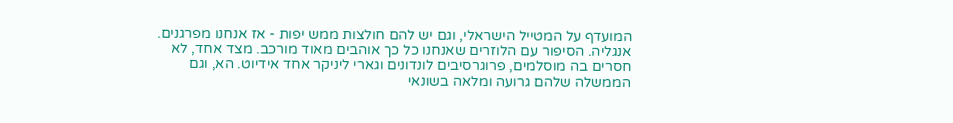המועדף על המטייל הישראלי, וגם יש להם חולצות ממש יפות - אז אנחנו מפרגנים.
אנגליה. הסיפור עם הלוזרים שאנחנו כל כך אוהבים מאוד מורכב. מצד אחד, לא חסרים בה מוסלמים, פרוגרסיבים לונדונים וגארי ליניקר אחד אידיוט. הא, וגם הממשלה שלהם גרועה ומלאה בשונאי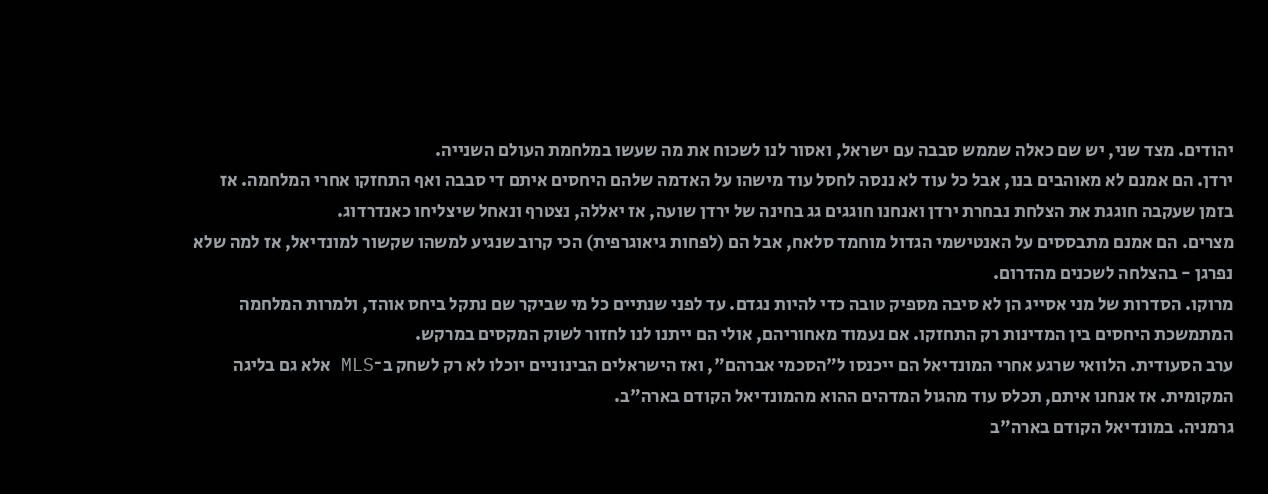יהודים. מצד שני, יש שם כאלה שממש סבבה עם ישראל, ואסור לנו לשכוח את מה שעשו במלחמת העולם השנייה.
ירדן. הם אמנם לא מאוהבים בנו, אבל כל עוד לא ננסה לחסל עוד מישהו על האדמה שלהם היחסים איתם די סבבה ואף התחזקו אחרי המלחמה. אז בזמן שעקבה חוגגת את הצלחת נבחרת ירדן ואנחנו חוגגים גג בחינה של ירדן שועה, אז יאללה, נצטרף ונאחל שיצליחו כאנדרדוג.
מצרים. הם אמנם מתבססים על האנטישמי הגדול מוחמד סלאח, אבל הם (לפחות גיאוגרפית) הכי קרוב שנגיע למשהו שקשור למונדיאל, אז למה שלא נפרגן - בהצלחה לשכנים מהדרום.
מרוקו. הסדרות של מני אסייג הן לא סיבה מספיק טובה כדי להיות נגדם. עד לפני שנתיים כל מי שביקר שם נתקל ביחס אוהד, ולמרות המלחמה המתמשכת היחסים בין המדינות רק התחזקו. אם נעמוד מאחוריהם, אולי הם ייתנו לנו לחזור לשוק המקסים במרקש.
ערב הסעודית. הלוואי שרגע אחרי המונדיאל הם ייכנסו ל"הסכמי אברהם", ואז הישראלים הבינוניים יוכלו לא רק לשחק ב־MLS אלא גם בליגה המקומית. אז אנחנו איתם, תכלס עוד מהגול המדהים ההוא מהמונדיאל הקודם בארה"ב.
גרמניה. במונדיאל הקודם בארה"ב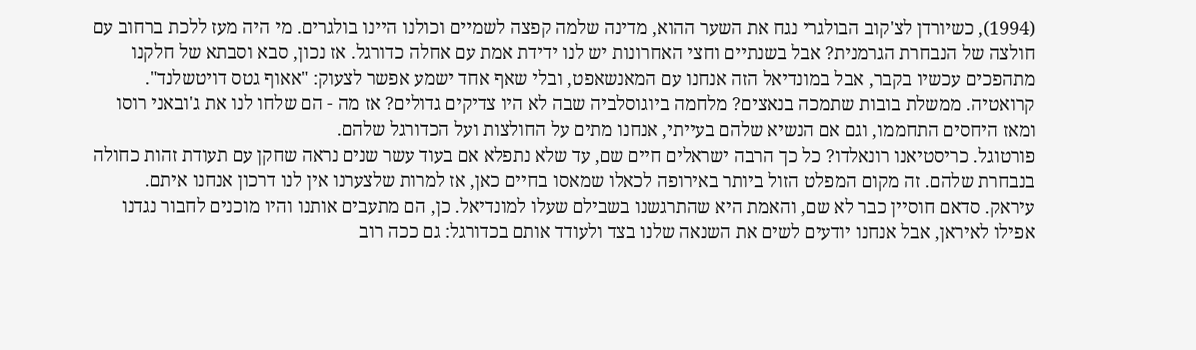(1994), כשיורדן לצ'קוב הבולגרי נגח את השער ההוא, מדינה שלמה קפצה לשמיים וכולנו היינו בולגרים. מי היה מעז ללכת ברחוב עם חולצה של הנבחרת הגרמנית? אבל בשנתיים וחצי האחרונות יש לנו ידידת אמת עם אחלה כדורגל. אז נכון, סבא וסבתא של חלקנו מתהפכים עכשיו בקבר, אבל במונדיאל הזה אנחנו עם המאנשאפט, ובלי שאף אחד ישמע אפשר לצעוק: "אאוף גטס דויטשלנד".
קרואטיה. ממשלת בובות שתמכה בנאצים? מלחמה ביוגוסלביה שבה לא היו צדיקים גדולים? אז מה - הם שלחו לנו את ג'ובאני רוסו ומאז היחסים התחממו, וגם אם הנשיא שלהם בעייתי, אנחנו מתים על החולצות ועל הכדורגל שלהם.
פורטוגל. כריסטיאנו רונאלדו? כל כך הרבה ישראלים חיים שם, עד שלא נתפלא אם בעוד עשר שנים נראה שחקן עם תעודת זהות כחולה בנבחרת שלהם. זה מקום המפלט הזול ביותר באירופה לכאלו שמאסו בחיים כאן, אז למרות שלצערנו אין לנו דרכון אנחנו איתם.
עיראק. סדאם חוסיין כבר לא שם, והאמת היא שהתרגשנו בשבילם שעלו למונדיאל. כן, הם מתעבים אותנו והיו מוכנים לחבור נגדנו אפילו לאיראן, אבל אנחנו יודעים לשים את השנאה שלנו בצד ולעודד אותם בכדורגל: גם ככה רוב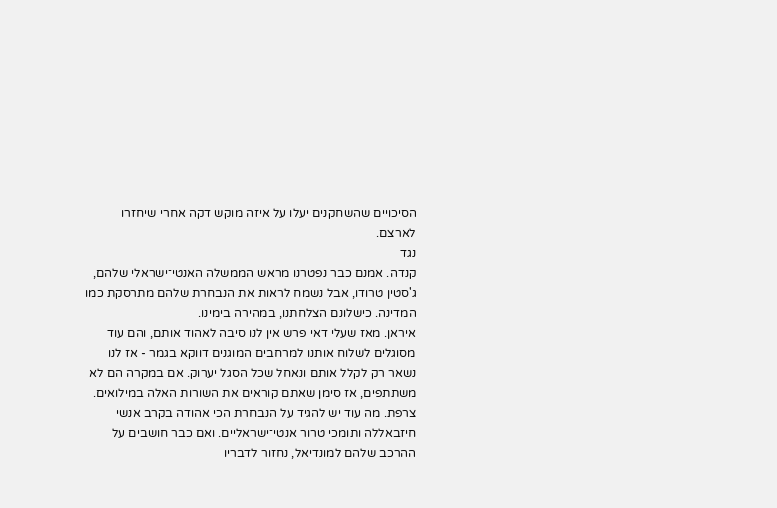הסיכויים שהשחקנים יעלו על איזה מוקש דקה אחרי שיחזרו לארצם.
נגד
קנדה. אמנם כבר נפטרנו מראש הממשלה האנטי־ישראלי שלהם, ג'סטין טרודו, אבל נשמח לראות את הנבחרת שלהם מתרסקת כמו המדינה. כישלונם הצלחתנו, במהירה בימינו.
איראן. מאז שעלי דאי פרש אין לנו סיבה לאהוד אותם, והם עוד מסוגלים לשלוח אותנו למרחבים המוגנים דווקא בגמר - אז לנו נשאר רק לקלל אותם ונאחל שכל הסגל יערוק. אם במקרה הם לא משתתפים, אז סימן שאתם קוראים את השורות האלה במילואים.
צרפת. מה עוד יש להגיד על הנבחרת הכי אהודה בקרב אנשי חיזבאללה ותומכי טרור אנטי־ישראליים. ואם כבר חושבים על ההרכב שלהם למונדיאל, נחזור לדבריו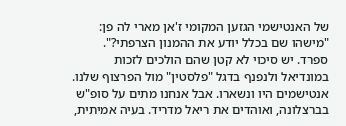של האנטישמי הגזען המקומי ז'אן מארי לה פן: "מישהו שם בכלל יודע את ההמנון הצרפתי?".
ספרד. יש סיכוי לא קטן שהם הולכים לזכות במונדיאל ולנפנף בדגל "פלסטין" מול הפרצוף שלנו. אנטישמים היו ונשארו. אבל אנחנו מתים על סופ"ש בברצלונה, ואוהדים את ריאל מדריד. בעיה אמיתית,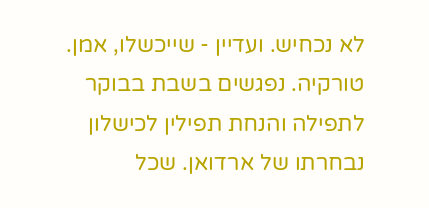לא נכחיש. ועדיין - שייכשלו, אמן.
טורקיה. נפגשים בשבת בבוקר לתפילה והנחת תפילין לכישלון נבחרתו של ארדואן. שכל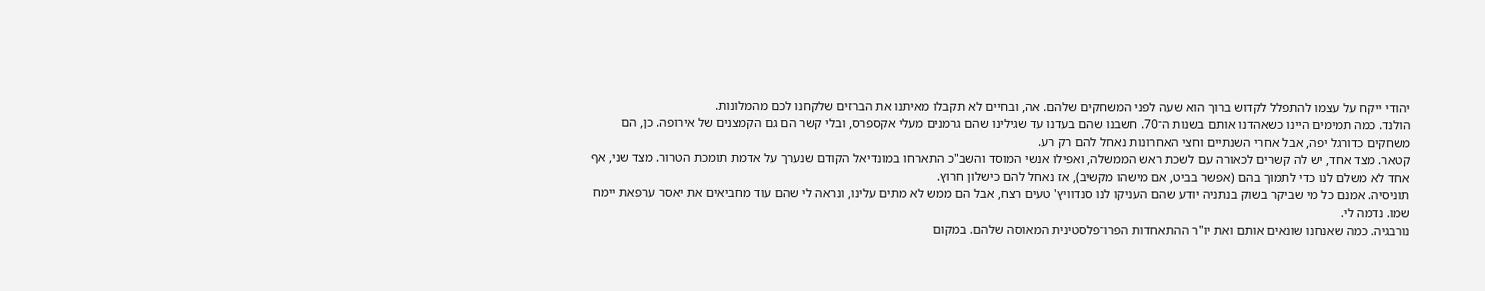יהודי ייקח על עצמו להתפלל לקדוש ברוך הוא שעה לפני המשחקים שלהם. אה, ובחיים לא תקבלו מאיתנו את הברזים שלקחנו לכם מהמלונות.
הולנד. כמה תמימים היינו כשאהדנו אותם בשנות ה־70. חשבנו שהם בעדנו עד שגילינו שהם גרמנים מעלי אקספרס, ובלי קשר הם גם הקמצנים של אירופה. כן, הם משחקים כדורגל יפה, אבל אחרי השנתיים וחצי האחרונות נאחל להם רק רע.
קטאר. מצד אחד, יש לה קשרים לכאורה עם לשכת ראש הממשלה, ואפילו אנשי המוסד והשב"כ התארחו במונדיאל הקודם שנערך על אדמת תומכת הטרור. מצד שני, אף אחד לא משלם לנו כדי לתמוך בהם (אפשר בביט, אם מישהו מקשיב), אז נאחל להם כישלון חרוץ.
תוניסיה. אמנם כל מי שביקר בשוק בנתניה יודע שהם העניקו לנו סנדוויץ' טעים רצח, אבל הם ממש לא מתים עלינו, ונראה לי שהם עוד מחביאים את יאסר ערפאת יימח שמו. נדמה לי.
נורבגיה. כמה שאנחנו שונאים אותם ואת יו"ר ההתאחדות הפרו־פלסטינית המאוסה שלהם. במקום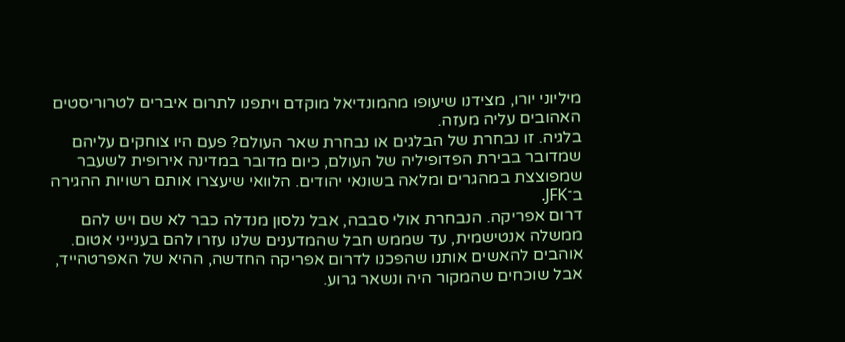מיליוני יורו, מצידנו שיעופו מהמונדיאל מוקדם ויתפנו לתרום איברים לטרוריסטים האהובים עליה מעזה.
בלגיה. זו נבחרת של הבלגים או נבחרת שאר העולם? פעם היו צוחקים עליהם שמדובר בבירת הפדופיליה של העולם, כיום מדובר במדינה אירופית לשעבר שמפוצצת במהגרים ומלאה בשונאי יהודים. הלוואי שיעצרו אותם רשויות ההגירה ב־JFK.
דרום אפריקה. הנבחרת אולי סבבה, אבל נלסון מנדלה כבר לא שם ויש להם ממשלה אנטישמית, עד שממש חבל שהמדענים שלנו עזרו להם בענייני אטום. אוהבים להאשים אותנו שהפכנו לדרום אפריקה החדשה, ההיא של האפרטהייד, אבל שוכחים שהמקור היה ונשאר גרוע.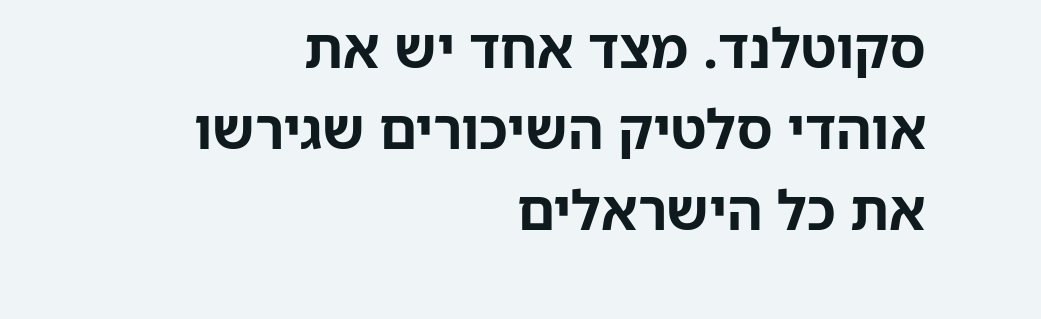סקוטלנד. מצד אחד יש את אוהדי סלטיק השיכורים שגירשו את כל הישראלים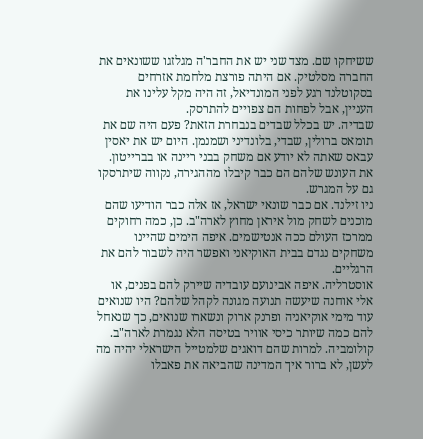ששיחקו שם. מצד שני יש את החבר'ה מגלזגו ששונאים את החברה מסלטיק. אם היתה פורצת מלחמת אזרחים בסקוטלנד רגע לפני המונדיאל, זה היה מקל עלינו את העניין, אבל לפחות הם צפויים להתרסק.
שבדיה. יש בכלל שבדים בנבחרת הזאת? פעם היה שם את תומאס ברולין, שבדי, בלונדיני ושמנמן. היום יש את יאסין עבאס שאתה לא יודע אם משחק בבני ריינה או בברייטון. את העונש שלהם הם כבר קיבלו מההגירה, נקווה שיתרסקו גם על המגרש.
ניו זילנד. אם כבר שונאי ישראל, אז אלה כבר הודיעו שהם מוכנים לשחק מול איראן מחוץ לארה"ב. כן, כמה רחוקים ממרכז העולם ככה אנטישמים. איפה הימים שהיינו משחקים נגדם בבית האוקיאני ואפשר היה לשבור להם את הרגליים.
אוסטרליה. איפה אבינועם עובדיה שיירק להם בפנים, או אלי אוחנה שיעשה תנועה מגונה לקהל שלהם? היו שנואים עוד מימי אוקיאניה ופרנק ארוק ונשארו שנואים, כך שנאחל להם כמה שיותר כיסי אוויר בטיסה הלא נגמרת לארה"ב.
קולומביה. למרות שהם דואגים שלמטייל הישראלי יהיה מה לעשן, לא ברור איך המדינה שהביאה את פאבלו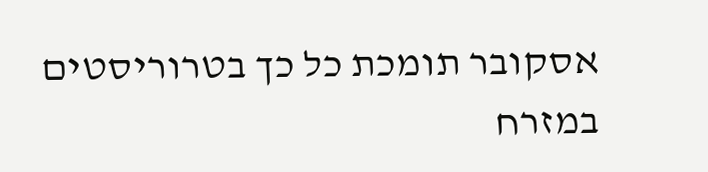אסקובר תומכת כל כך בטרוריסטים במזרח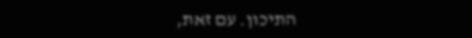התיכון. עם זאת,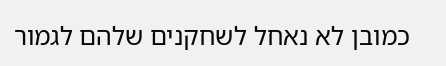כמובן לא נאחל לשחקנים שלהם לגמור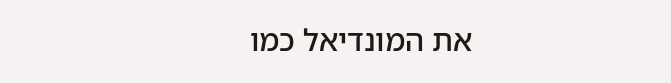את המונדיאל כמו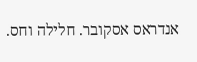אנדראס אסקובר. חלילה וחס.